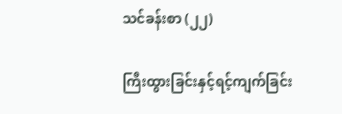သင်ခန်းစာ (၂၂)

ကြီးထွားခြင်းနှင့်ရင့်ကျက်ခြင်း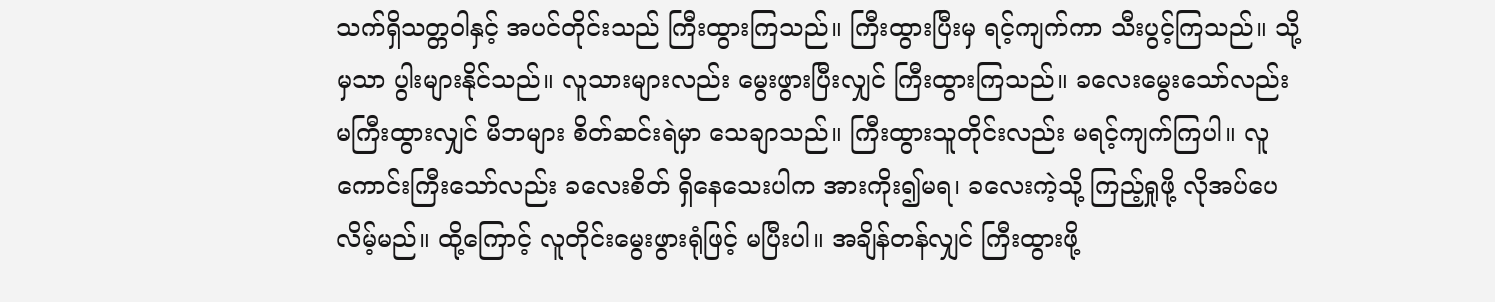သက်ရှိသတ္တဝါနှင့် အပင်တိုင်းသည် ကြီးထွားကြသည်။ ကြီးထွားပြီးမှ ရင့်ကျက်ကာ သီးပွင့်ကြသည်။ သို့မှသာ ပွါးများနိုင်သည်။ လူသားများလည်း မွေးဖွားပြီးလျှင် ကြီးထွားကြသည်။ ခလေးမွေးသော်လည်း မကြီးထွားလျှင် မိဘများ စိတ်ဆင်းရဲမှာ သေချာသည်။ ကြီးထွားသူတိုင်းလည်း မရင့်ကျက်ကြပါ။ လူကောင်းကြီးသော်လည်း ခလေးစိတ် ရှိနေသေးပါက အားကိုး၍မရ၊ ခလေးကဲ့သို့ ကြည့်ရှုဖို့ လိုအပ်‌ပေလိမ့်မည်။ ထို့ကြောင့် လူတိုင်းမွေးဖွားရုံဖြင့် မပြီးပါ။ အချိန်တန်လျှင် ကြီးထွားဖို့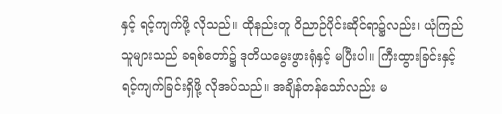နှင့် ရင့်ကျက်ဖို့ လိုသည်။ ထိုနည်းတူ ဝိညာဉ်ပိုင်းဆိုင်ရာ၌လည်း၊ ယုံကြည်သူများသည် ခရစ်တော်၌ ဒုတိယမွေးဖွားရုံနှင့် မပြီးပါ။ ကြီးထွားခြင်းနှင့် ရင့်ကျက်ခြင်းရှိဖို့ လိုအပ်သည်။ အချိန်တန်သော်လည်း မ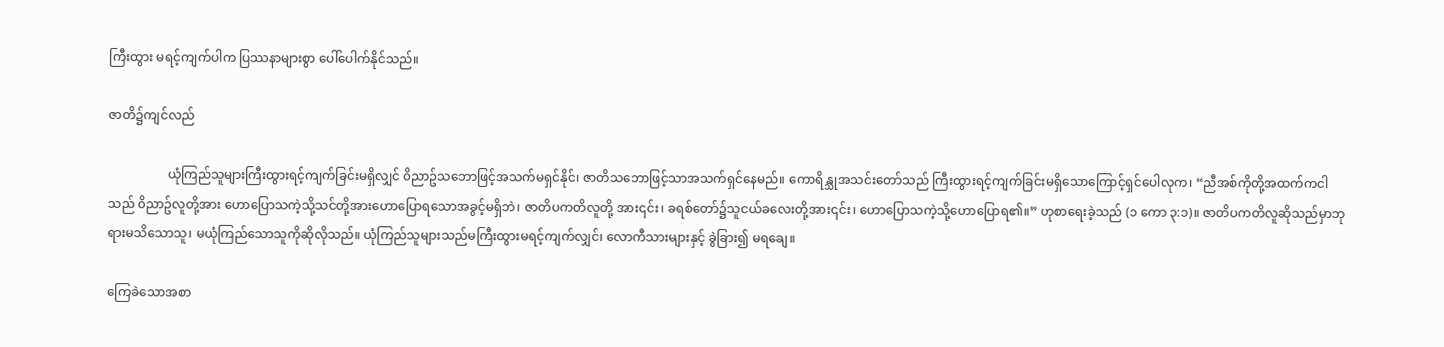ကြီးထွား မရင့်ကျက်ပါက ပြဿနာများစွာ ပေါ်ပေါက်နိုင်သည်။

ဇာတိ၌ကျင်လည်

                   ယုံကြည်သူများကြီးထွားရင့်ကျက်ခြင်းမရှိလျှင် ၀ိညာဥ်သဘောဖြင့်အသက်မရှင်နိုင်၊ ဇာတိသဘောဖြင့်သာအသက်ရှင်နေမည်။ ကောရိန္သုအသင်းတော်သည် ကြီးထွားရင့်ကျက်ခြင်းမရှိသောကြောင့်ရှင်ပေါလုက၊ “ညီအစ်ကိုတို့အထက်ကငါသည် ၀ိညာဥ်လူတို့အား ဟောပြောသကဲ့သို့သင်တို့အားဟောပြောရသောအခွင့်မရှိဘဲ၊ ဇာတိပကတိလူတို့ အား၎င်း၊ ခရစ်တော်၌သူငယ်ခလေးတို့အား၎င်း၊ ဟောပြောသကဲ့သို့ဟောပြောရ၏။” ဟုစာရေးခဲ့သည် (၁ ကော ၃:၁)။ ဇာတိပကတိလူဆိုသည်မှာဘုရားမသိသောသူ၊ မယုံကြည်သောသူကိုဆိုလိုသည်။ ယုံကြည်သူများသည်မကြီးထွားမရင့်ကျက်လျှင်၊ လောကီသားများနှင့် ခွဲခြား၍ မရချေ။

ကြေခဲသောအစာ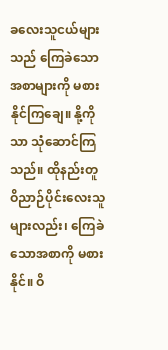ခလေးသူငယ်များသည် ကြေခဲသောအစာများကို မစားနိုင်ကြချေ။ နို့ကိုသာ သုံဆောင်ကြသည်။ ထိုနည်းတူ ဝိညာဉ်ပိုင်းလေးသူများလည်း၊ ကြေခဲသောအစာကို မစားနိုင်။ ဝိ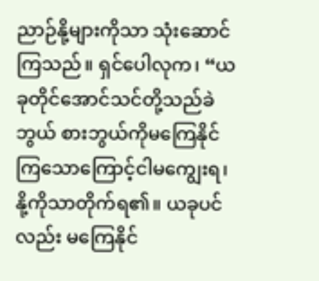ညာဉ်နို့များကိုသာ သုံးဆောင်ကြသည်။ ရှင်ပေါလုက၊ “ယခုတိုင်အောင်သင်တို့သည်ခဲဘွယ် စားဘွယ်ကိုမကြေနိုင်ကြသောကြောင့်ငါမကျွေးရ၊ နို့ကိုသာတိုက်ရ၏။ ယခုပင်လည်း မကြေနိုင်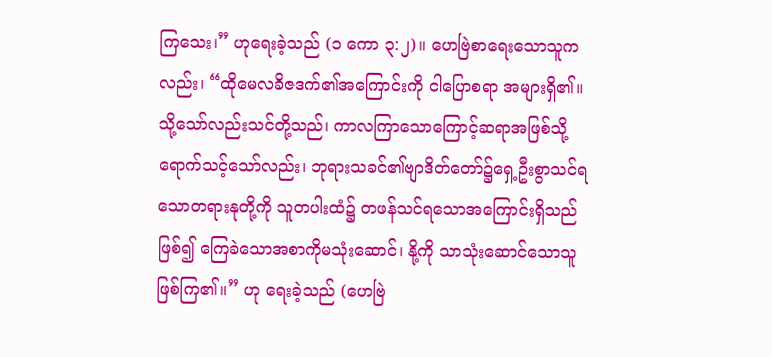ကြသေး၊” ဟုရေးခဲ့သည် (၁ ကော ၃:၂)။ ဟေဗြဲစာရေးသောသူကလည်း၊ “ထိုမေလခိဇဒက်၏အကြောင်းကို ငါပြောစရာ အများရှိ၏။ သို့သော်လည်းသင်တို့သည်၊ ကာလကြာသောကြောင့်ဆရာအဖြစ်သို့ရောက်သင့်သော်လည်း၊ ဘုရားသခင်၏ဗျာဒိတ်တော်၌ရှေ့ဦးစွာသင်ရသောတရားနုတို့ကို သူတပါးထံ၌ တဖန်သင်ရသောအကြောင်းရှိသည်ဖြစ်၍ ကြေခဲသောအစာကိုမသုံးဆောင်၊ နို့ကို သာသုံးဆောင်သောသူဖြစ်ကြ၏။” ဟု ရေးခဲ့သည် (ဟေ‌ဗြဲ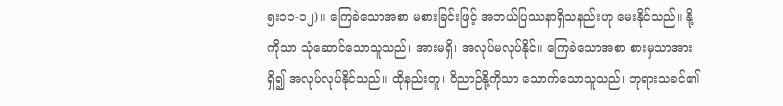၅း၁၁-၁၂)။ ကြေခဲသောအစာ မစားခြင်းဖြင့် အဘယ်‌ပြဿနာရှိသနည်းဟု မေးနိုင်သည်။ နို့ကိုသာ သုံဆောင်သောသူသည်၊ အားမရှိ၊ အလုပ်မလုပ်နိုင်။ ကြေခဲသောအစာ စားမှသာအားရှိ၍ အလုပ်လုပ်နိုင်သည်။ ထိုနည်းတူ၊ ဝိညာဉ်နို့ကိုသာ သောက်သောသူသည်၊ ဘုရားသခင်၏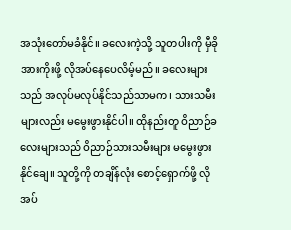အသုံးတော်မခံနိုင်။ ခလေးကဲ့သို့ သူတပါးကို မှီခိုအားကိုးဖို့ လိုအပ်နေပေလိမ့်မည်။ ခလေးများသည် အလုပ်မလုပ်နိုင်သည်သာမက၊ သားသမီးများလည်း မမွေးဖွားနိုင်ပါ။ ထိုနည်းတူ ဝိညာဉ်ခလေးများသည် ဝိညာဉ်သားသမီးများ မမွေးဖွားနိုင်ချေ။ သူတို့ကို တချိန်လုံး စောင့်ရှောက်ဖို့ လိုအပ်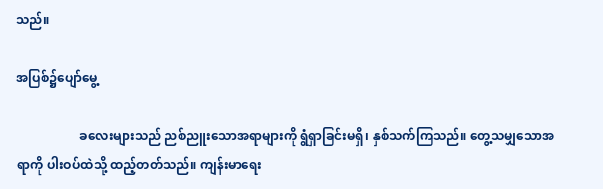သည်။

အပြစ်၌ပျော်မွေ့

                    ခလေးများသည် ညစ်ညူးသောအရာများကို ရွံရှာခြင်းမရှိ၊ နှစ်သက်ကြသည်။ တွေ့သမျှသောအရာကို ပါးဝပ်ထဲသို့ ထည့်တတ်သည်။ ကျန်းမာရေး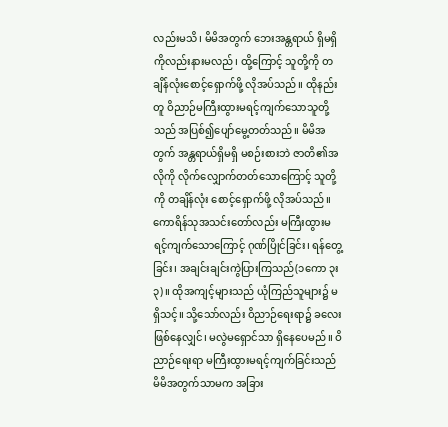လည်းမသိ၊ မိမိအတွက် ဘေးအန္တရာယ် ရှိမရှိကိုလည်းနားမလည်၊ ထို့ကြောင့် သူတို့ကို တချိန်လုံးစောင့်ရှောက်ဖို့ လိုအပ်သည်။ ထိုနည်းတူ ဝိညာဉ်မကြီးထွားမရင့်ကျက်သောသူတို့သည် အပြစ်၍ပျော်မွေ့တတ်သည်။ မိမိအတွက် အန္တရာယ်ရှိမရှိ မစဉ်းစားဘဲ ဇာတိ၏အလိုကို လိုက်လျှောက်တတ်သောကြောင့် သူတို့ကို တချိန်လုံး စောင့်ရှောက်ဖို့ လိုအပ်သည်။‌ ကောရိန်သုအသင်းတော်လည်း မကြီးထွားမရင့်ကျက်သောကြောင့် ဂုဏ်ပြိုင်ခြင်း၊ ရန်တွေ့ခြင်း၊ အချင်းချင်းကွဲပြားကြသည်(၁ကော ၃း၃)။ ထိုအကျင့်များသည် ယုံကြည်သူများ၌ မရှိသင့်။ သို့သော်လည်း ဝိညာဉ်ရေးရာ၌ ခလေးဖြစ်နေလျှင်၊ မလွဲမရှောင်သာ ရှိနေပေမည်။ ဝိညာဉ်ရေးရာ မကြီးထွားမရင့်ကျက်ခြင်းသည် မိမိအတွက်သာမက အခြား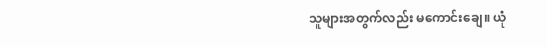သူများအတွက်လည်း မကောင်းချေ။ ယုံ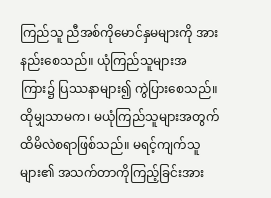ကြည်သူ ညီအစ်ကိုမောင်နှမများကို အားနည်းစေသည်။ ယုံကြည်သူများအကြား၌ ပြဿနာများ၍ ကွဲပြားစေသည်။ ထိုမျှသာမက၊ မယုံကြည်သူများအတွက် ထိမိလဲစရာဖြစ်သည်။ မရင့်ကျက်သူများ၏ အသက်တာကိုကြည့်ခြင်းအား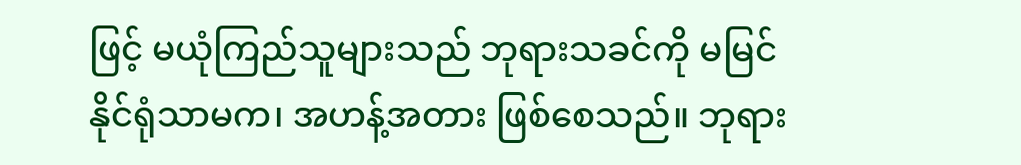ဖြင့် မယုံကြည်သူများသည် ဘုရားသခင်ကို မမြင်နိုင်ရုံသာမက၊ အဟန့်အတား ဖြစ်စေသည်။ ဘုရား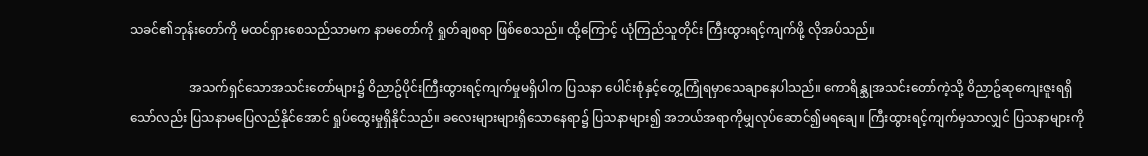သခင်၏ဘုန်းတော်ကို မထင်ရှားစေသည်သာမက နာမတော်ကို ရှုတ်ချစရာ ဖြစ်စေသည်။ ထို့ကြောင့် ယုံကြည်သူတိုင်း ကြီးထွားရင့်ကျက်ဖို့ လိုအပ်သည်။

                   အသက်ရှင်သောအသင်းတော်များ၌ ၀ိညာဥ်ပိုင်းကြီးထွားရင့်ကျက်မှုမရှိပါက ပြသနာ ပေါင်းစုံနှင့်တွေ့ကြုံရမှာသေချာနေပါသည်။ ကောရိန္သုအသင်းတော်ကဲ့သို့ ၀ိညာဥ်ဆုကျေးဇူးရရှိသော်လည်း ပြသနာမပြေလည်နိုင်အောင် ရှုပ်ထွေးမှုရှိနိုင်သည်။ ခလေးများများရှိသောနေရာ၌ ပြသနာများ၍ အဘယ်အရာကိုမျှလုပ်ဆောင်၍မရချေ။ ကြီးထွားရင့်ကျက်မှသာလျှင် ပြသနာများကို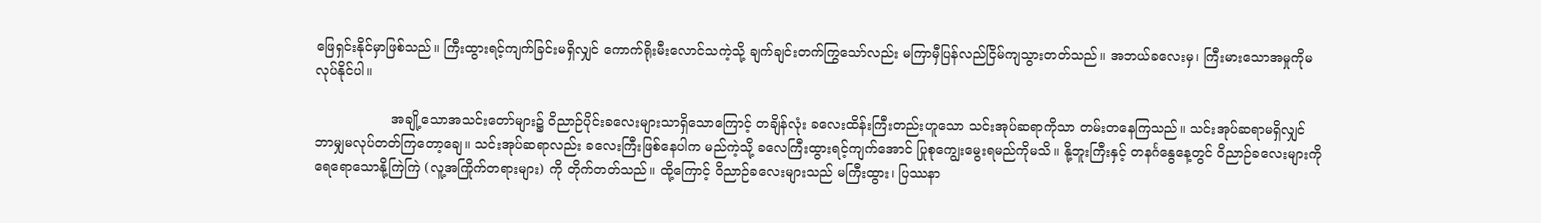ဖြေရှင်းနိုင်မှာဖြစ်သည်။ ကြီးထွားရင့်ကျက်ခြင်းမရှိလျှင် ကောက်ရိုးမီးလောင်သကဲ့သို့ ချက်ချင်းတက်ကြွသော်လည်း မကြာမှီပြန်လည်ငြိမ်ကျသွားတတ်သည်။ အဘယ်ခလေးမှ၊ ကြီးမားသောအမှုကိုမလုပ်နိုင်ပါ။

                  အချို့သောအသင်းတော်များ၌ ဝိညာဉ်ပိုင်းခလေးများသာရှိသောကြောင့် တချိန်လုံး ခလေးထိန်းကြီးတည်းဟူသော သင်းအုပ်ဆရာကိုသာ တမ်းတနေကြသည်။ သင်းအုပ်ဆရာမရှိလျှင် ဘာမျှမလုပ်တတ်ကြတော့ချေ။ သင်းအုပ်ဆရာလည်း ခလေးကြီးဖြစ်နေပါက မည်ကဲ့သို့ ခလေကြီးထွားရင့်ကျက်အောင် ပြုစုကျွေးမွေးရမည်ကိုမသိ။ နို့ဘူးကြီးနှင့် တနင်္ဂနွေနေ့တွင် ဝိညာဉ်ခလေးများကို ရေရောသောနို့ကြဲကြဲ (လူ့အကြိုက်တရားများ) ကို တိုက်တတ်သည်။ ထို့ကြောင့် ဝိညာဉ်ခလေးများသည် မကြီးထွား၊ ပြဿနာ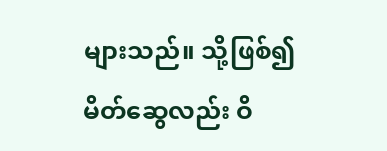များသည်။ သို့ဖြစ်၍ မိတ်ဆွေလည်း ဝိ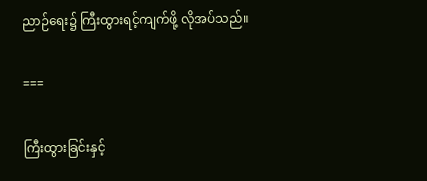ညာဉ်ရေး၌ ကြီးထွားရင့်ကျက်ဖို့ လိုအပ်သည်။

===

ကြီးထွားခြင်းနှင့်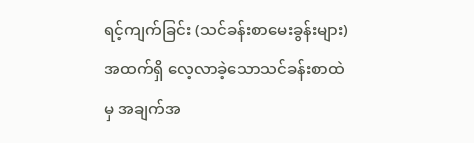ရင့်ကျက်ခြင်း (သင်ခန်းစာမေးခွန်းများ)
အထက်ရှိ လေ့လာခဲ့သောသင်ခန်းစာထဲမှ အချက်အ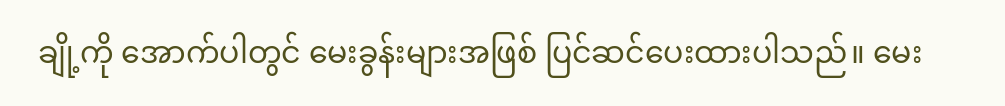ချို့ကို အောက်ပါတွင် မေးခွန်းများအဖြစ် ပြင်ဆင်ပေးထားပါသည်။ မေး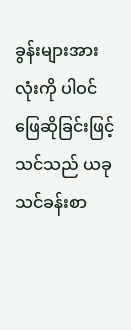ခွန်းများအားလုံးကို ပါဝင်ဖြေဆိုခြင်းဖြင့် သင်သည် ယခုသင်ခန်းစာ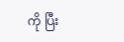ကို ပြီး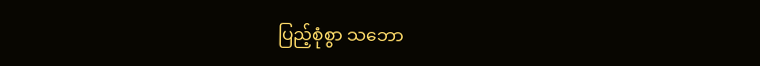ပြည့်စုံစွာ သဘော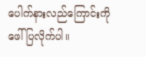ပေါက်နားလည်ကြောင်းကို ဖေါ်ပြလိုက်ပါ။